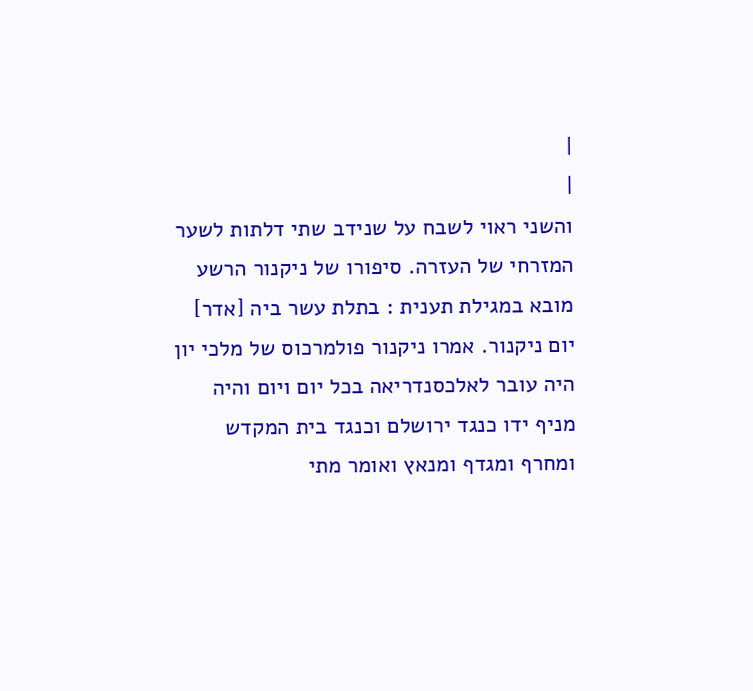|
|
והשני ראוי לשבח על שנידב שתי דלתות לשער המזרחי של העזרה. סיפורו של ניקנור הרשע מובא במגילת תענית : בתלת עשר ביה [אדר] יום ניקנור. אמרו ניקנור פולמרכוס של מלכי יון היה עובר לאלכסנדריאה בכל יום ויום והיה מניף ידו כנגד ירושלם וכנגד בית המקדש ומחרף ומגדף ומנאץ ואומר מתי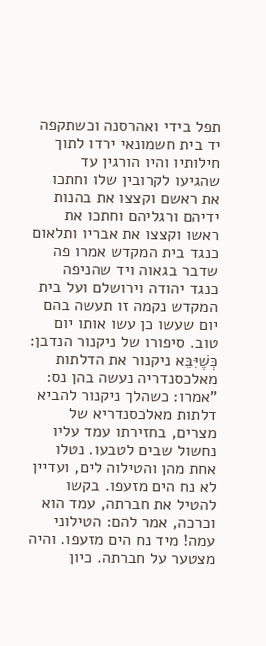תפל בידי ואהרסנה וכשתקפה יד בית חשמונאי ירדו לתוך חילותיו והיו הורגין עד שהגיעו לקרובין שלו וחתכו את ראשם וקצצו את בהנות ידיהם ורגליהם וחתכו את ראשו וקצצו את אבריו ותלאום כנגד בית המקדש אמרו פה שדבר בגאוה ויד שהניפה כנגד יהודה וירושלם ועל בית המקדש נקמה זו תעשה בהם יום שעשו כן עשו אותו יום טוב. סיפורו של ניקנור הנדבן: כְּשֶׁיִּבֵּא ניקנור את הדלתות מאלכסנדריה נעשה בהן נס: "אמרו: כשהלך ניקנור להביא דלתות מאלכסנדריא של מצרים, בחזירתו עמד עליו נחשול שבים לטבעו. נטלו אחת מהן והטילוה לים, ועדיין לא נח הים מזעפו. בקשו להטיל את חברתה, עמד הוא וכרכה, אמר להם: הטילוני עמה! מיד נח הים מזעפו. והיה מצטער על חברתה. כיון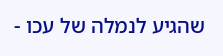שהגיע לנמלה של עכו -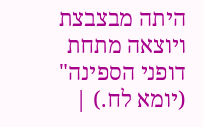היתה מבצבצת ויוצאה מתחת דופני הספינה" (יומא לח.) |